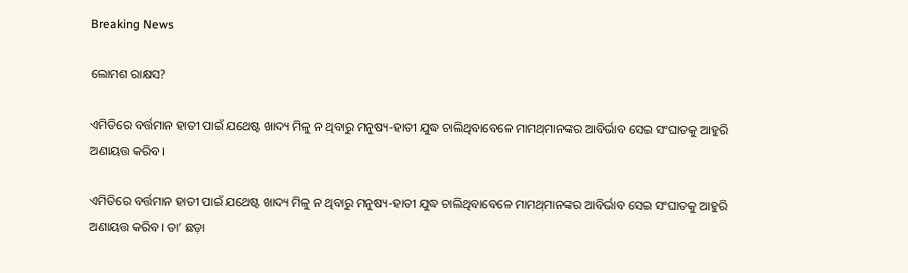Breaking News

ଲୋମଶ ରାକ୍ଷସ?

ଏମିତିରେ ବର୍ତ୍ତମାନ ହାତୀ ପାଇଁ ଯଥେଷ୍ଟ ଖାଦ୍ୟ ମିଳୁ ନ ଥିବାରୁ ମନୁଷ୍ୟ-ହାତୀ ଯୁଦ୍ଧ ଚାଲିଥିବାବେଳେ ମାମଥ୍‌ମାନଙ୍କର ଆବିର୍ଭାବ ସେଇ ସଂଘାତକୁ ଆହୁରି ଅଣାୟତ୍ତ କରିବ।

ଏମିତିରେ ବର୍ତ୍ତମାନ ହାତୀ ପାଇଁ ଯଥେଷ୍ଟ ଖାଦ୍ୟ ମିଳୁ ନ ଥିବାରୁ ମନୁଷ୍ୟ-ହାତୀ ଯୁଦ୍ଧ ଚାଲିଥିବାବେଳେ ମାମଥ୍‌ମାନଙ୍କର ଆବିର୍ଭାବ ସେଇ ସଂଘାତକୁ ଆହୁରି ଅଣାୟତ୍ତ କରିବ। ତା’ ଛଡ଼ା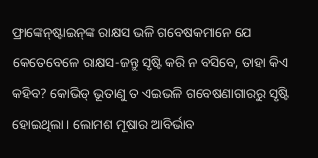ଫ୍ରାଙ୍କେନ୍‌ଷ୍ଟାଇନ୍‌ଙ୍କ ରାକ୍ଷସ ଭଳି ଗବେଷକମାନେ ଯେ କେତେବେଳେ ରାକ୍ଷସ-ଜନ୍ତୁ ସୃଷ୍ଟି କରି ନ ବସିବେ, ତାହା କିଏ କହିବ? କୋଭିଡ୍ ଭୂତାଣୁ ତ ଏଇଭଳି ଗବେଷଣାଗାରରୁ ସୃଷ୍ଟି ହୋଇଥିଲା। ଲୋମଶ ମୂଷାର ଆବିର୍ଭାବ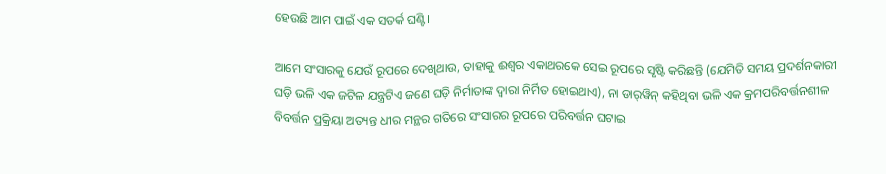ହେଉଛି ଆମ ପାଇଁ ଏକ ସତର୍କ ଘଣ୍ଟି।

ଆମେ ସଂସାରକୁ ଯେଉଁ ରୂପରେ ଦେଖିଥାଉ, ତାହାକୁ ଈଶ୍ବର ଏକାଥରକେ ସେଇ ରୂପରେ ସୃଷ୍ଟି କରିଛନ୍ତି (ଯେମିତି ସମୟ ପ୍ରଦର୍ଶନକାରୀ ଘଡ଼ି ଭଳି ଏକ ଜଟିଳ ଯନ୍ତ୍ରଟିଏ ଜଣେ ଘଡ଼ି ନିର୍ମାତାଙ୍କ ଦ୍ବାରା ନିର୍ମିତ ହୋଇଥାଏ), ନା ଡାର୍‌ୱିନ୍ କହିଥିବା ଭଳି ଏକ କ୍ରମପରିବର୍ତ୍ତନଶୀଳ ବିବର୍ତ୍ତନ ପ୍ରକ୍ରିୟା ଅତ୍ୟନ୍ତ ଧୀର ମନ୍ଥର ଗତିରେ ସଂସାରର ରୂପରେ ପରିବର୍ତ୍ତନ ଘଟାଇ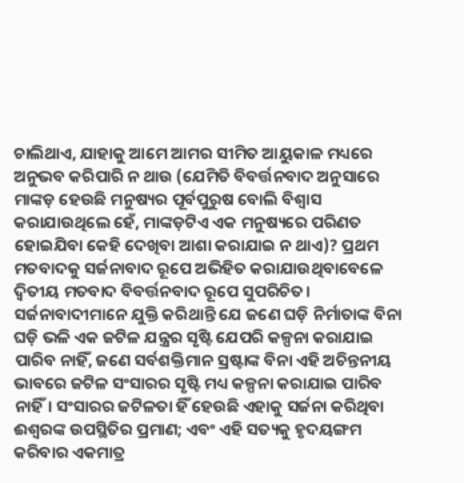ଚାଲିଥାଏ, ଯାହାକୁ ଆମେ ଆମର ସୀମିତ ଆୟୁକାଳ ମଧ୍ୟରେ ଅନୁଭବ କରିପାରି ନ ଥାଉ (ଯେମିତି ବିବର୍ତ୍ତନବାଦ ଅନୁସାରେ ମାଙ୍କଡ଼ ହେଉଛି ମନୁଷ୍ୟର ପୂର୍ବପୁରୁଷ ବୋଲି ବିଶ୍ବାସ କରାଯାଉଥିଲେ ହେଁ, ମାଙ୍କଡ଼ଟିଏ ଏକ ମନୁଷ୍ୟରେ ପରିଣତ ହୋଇଯିବା କେହି ଦେଖିବା ଆଶା କରାଯାଇ ନ ଥାଏ)? ପ୍ରଥମ ମତବାଦକୁ ସର୍ଜନାବାଦ ରୂପେ ଅଭିହିତ କରାଯାଉଥିବାବେଳେ ଦ୍ବିତୀୟ ମତବାଦ ବିବର୍ତ୍ତନବାଦ ରୂପେ ସୁପରିଚିତ।
ସର୍ଜନାବାଦୀମାନେ ଯୁକ୍ତି କରିଥାନ୍ତି ଯେ ଜଣେ ଘଡ଼ି ନିର୍ମାତାଙ୍କ ବିନା ଘଡ଼ି ଭଳି ଏକ ଜଟିଳ ଯନ୍ତ୍ରର ସୃଷ୍ଟି ଯେପରି କଳ୍ପନା କରାଯାଇ ପାରିବ ନାହିଁ, ଜଣେ ସର୍ବଶକ୍ତିମାନ ସ୍ରଷ୍ଟାଙ୍କ ବିନା ଏହି ଅଚିନ୍ତନୀୟ ଭାବରେ ‌ଜଟିଳ ସଂସାରର ସୃଷ୍ଟି ମଧ୍ୟ କଳ୍ପନା କରାଯାଇ ପାରିବ ନାହିଁ। ସଂସାରର ଜଟିଳତା ହିଁ ହେଉଛି ଏହାକୁ ସର୍ଜନା କରିଥିବା ଈଶ୍ବରଙ୍କ ଉପସ୍ଥିତିର ପ୍ରମାଣ; ଏବଂ ଏହି ସତ୍ୟକୁ ହୃଦୟଙ୍ଗମ କରିବାର ଏକମାତ୍ର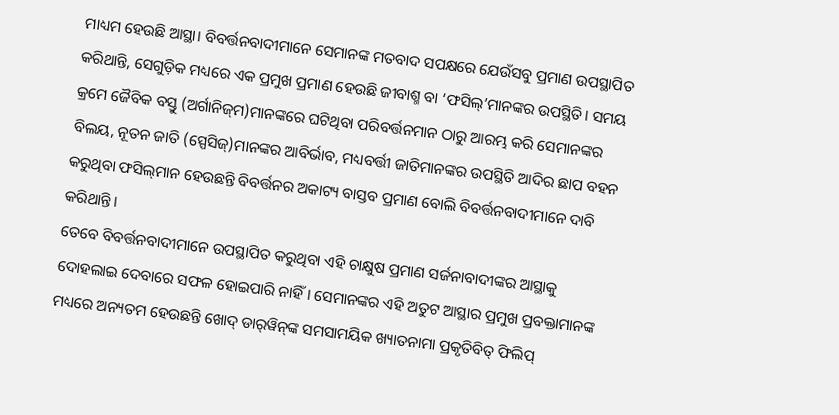ମାଧ୍ୟମ ହେଉଛି ଆସ୍ଥା। ବିବର୍ତ୍ତନବାଦୀମାନେ ସେମାନଙ୍କ ମତବାଦ ସପକ୍ଷରେ ଯେଉଁସବୁ ପ୍ରମାଣ ଉପସ୍ଥାପିତ କରିଥାନ୍ତି, ସେଗୁଡ଼ିକ ମଧ୍ୟରେ ଏକ ପ୍ରମୁଖ ପ୍ରମାଣ ହେଉଛି ଜୀବାଶ୍ମ ବା ‘ଫସିଲ୍’ମାନଙ୍କର ଉପସ୍ଥିତି। ସମୟ କ୍ରମେ ଜୈବିକ ବସ୍ତୁ (ଅର୍ଗାନିଜ୍‌ମ)ମାନଙ୍କରେ ଘଟିଥିବା ପରିବର୍ତ୍ତନମାନ ଠାରୁ ଆରମ୍ଭ କରି ସେମାନଙ୍କର ବିଲୟ, ନୂତନ ଜାତି (ସ୍ପେସିଜ୍)ମାନଙ୍କର ଆବିର୍ଭାବ, ମଧ୍ୟବର୍ତ୍ତୀ ଜାତିମାନଙ୍କର ଉପସ୍ଥିତି ଆଦିର ଛାପ ବହନ କରୁଥିବା ଫସିଲ୍‌ମାନ ହେଉଛନ୍ତି ବିବର୍ତ୍ତନର ଅକାଟ୍ୟ ବାସ୍ତବ ପ୍ରମାଣ ବୋଲି ବିବର୍ତ୍ତନବାଦୀମାନେ ଦାବି କରିଥାନ୍ତି।
ତେବେ ବିବର୍ତ୍ତନବାଦୀମାନେ ଉପସ୍ଥାପିତ କରୁଥିବା ଏହି ଚାକ୍ଷୁଷ ପ୍ରମାଣ ସର୍ଜନାବାଦୀଙ୍କର ଆସ୍ଥାକୁ ଦୋହଲାଇ ଦେବାରେ ସଫଳ ହୋଇପାରି ନାହିଁ। ସେମାନଙ୍କର ଏହି ଅତୁଟ ଆସ୍ଥାର ପ୍ରମୁଖ ପ୍ରବକ୍ତାମାନଙ୍କ ମଧ୍ୟରେ ଅନ୍ୟତମ ହେଉଛନ୍ତି ଖୋଦ୍ ଡାର୍‌ୱିନ୍‌ଙ୍କ ସମସାମୟିକ ଖ୍ୟାତନାମା ପ୍ରକୃତିବିତ୍ ଫିଲିପ୍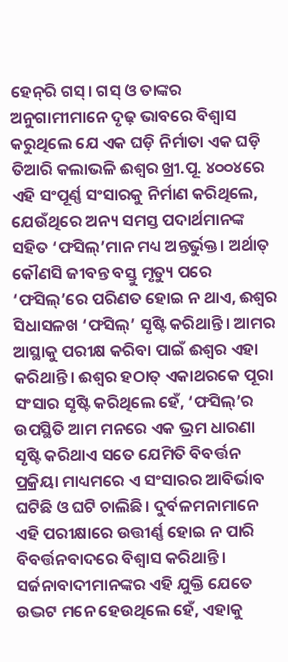ହେନ୍‌ରି ଗସ୍। ଗସ୍ ଓ ତାଙ୍କର ଅନୁଗାମୀମାନେ ଦୃଢ଼ ଭାବରେ ବିଶ୍ବାସ କରୁଥିଲେ ଯେ ଏକ ଘଡ଼ି ନିର୍ମାତା ଏକ ଘଡ଼ି ତିଆରି କଲାଭଳି ଈଶ୍ବର ଖ୍ରୀ.ପୂ. ୪୦୦୪ରେ ଏହି ସଂପୂର୍ଣ୍ଣ ସଂସାରକୁ ନିର୍ମାଣ କରିଥିଲେ, ଯେଉଁଥିରେ ଅନ୍ୟ ସମସ୍ତ ପଦାର୍ଥମାନଙ୍କ ସହିତ ‘ଫସିଲ୍’ମାନ ମଧ୍ୟ ଅନ୍ତର୍ଭୁକ୍ତ। ଅର୍ଥାତ୍ କୌଣସି ଜୀବନ୍ତ ବସ୍ତୁ ମୃତ୍ୟୁ ପରେ ‘ଫସିଲ୍’ରେ ପରିଣତ ହୋଇ ନ ଥାଏ, ଈଶ୍ବର ସିଧାସଳଖ ‘ଫସିଲ୍’ ସୃଷ୍ଟି କରିଥାନ୍ତି। ଆମର ଆସ୍ଥାକୁ ପରୀକ୍ଷ କରିବା ପାଇଁ ଈଶ୍ବର ଏହା କରିଥାନ୍ତି। ଈଶ୍ବର ହଠାତ୍ ଏକାଥରକେ ପୂରା ସଂସାର ସୃଷ୍ଟି କରିଥିଲେ ହେଁ, ‘ଫସିଲ୍’ର ଉପସ୍ଥିତି ଆମ ମନରେ ଏକ ଭ୍ରମ ଧାରଣା ସୃଷ୍ଟି କରିଥାଏ ସତେ ଯେମିତି ବିବର୍ତ୍ତନ ପ୍ରକ୍ରିୟା ମାଧ୍ୟମରେ ଏ ସଂସାରର ଆବିର୍ଭାବ ଘଟିଛି ଓ ଘଟି ଚାଲିଛି। ଦୁର୍ବଳମନାମାନେ ଏହି ପରୀକ୍ଷାରେ ଉତ୍ତୀର୍ଣ୍ଣ ହୋଇ ନ ପାରି ବିବର୍ତ୍ତନବାଦରେ ବିଶ୍ବାସ କରିଥାନ୍ତି। ସର୍ଜନାବାଦୀମାନଙ୍କର ଏହି ଯୁକ୍ତି ଯେତେ ଉଦ୍ଭଟ ମନେ ହେଉଥିଲେ ହେଁ, ଏହାକୁ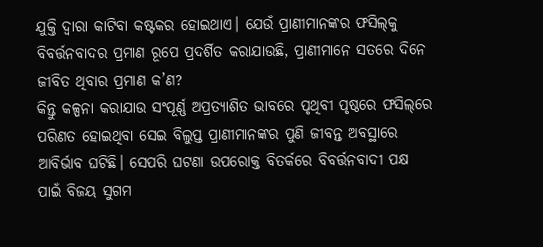ଯୁକ୍ତି ଦ୍ବାରା କାଟିବା କଷ୍ଟକର ହୋଇଥାଏ। ଯେଉଁ ପ୍ରାଣୀମାନଙ୍କର ଫସିଲ୍‌କୁ ବିବର୍ତ୍ତନବାଦର ପ୍ରମାଣ ରୂପେ ପ୍ରଦର୍ଶିତ କରାଯାଉଛି, ପ୍ରାଣୀମାନେ ସତରେ ଦିନେ ଜୀବିତ ଥିବାର ପ୍ରମାଣ କ’ଣ?
କିନ୍ତୁ କଳ୍ପନା କରାଯାଉ ସଂପୂର୍ଣ୍ଣ ଅପ୍ରତ୍ୟାଶିତ ଭାବରେ ପୃଥିବୀ ପୃଷ୍ଠରେ ଫସିଲ୍‌ରେ ପରିଣତ ହୋଇଥିବା ସେଇ ବିଲୁପ୍ତ ପ୍ରାଣୀମାନଙ୍କର ପୁଣି ଜୀବନ୍ତ ଅବସ୍ଥାରେ ଆବିର୍ଭାବ ଘଟିଛି। ସେପରି ଘଟଣା ଉପରୋକ୍ତ ବିତର୍କରେ ବିବର୍ତ୍ତନବାଦୀ ପକ୍ଷ ପାଇଁ ବିଜୟ ସୁଗମ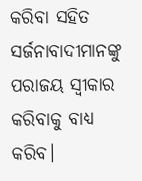କରିବା ସହିତ ସର୍ଜନାବାଦୀମାନଙ୍କୁ ପରାଜୟ ସ୍ବୀକାର କରିବାକୁ ବାଧ୍ୟ କରିବ।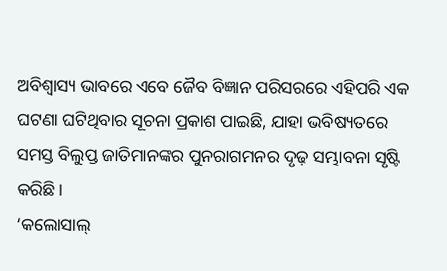ଅବିଶ୍ବାସ୍ୟ ଭାବରେ ଏବେ ଜୈବ ବିଜ୍ଞାନ ପରିସରରେ ଏହିପରି ଏକ ଘଟଣା ଘଟିଥିବାର ସୂଚନା ପ୍ରକାଶ ପାଇଛି, ଯାହା ଭବିଷ୍ୟତରେ ସମସ୍ତ ବିଲୁପ୍ତ ଜାତିମାନଙ୍କର ପୁନରାଗମନର ଦୃଢ଼ ସମ୍ଭାବନା ସୃଷ୍ଟି କରିଛି।
‘କଲୋସାଲ୍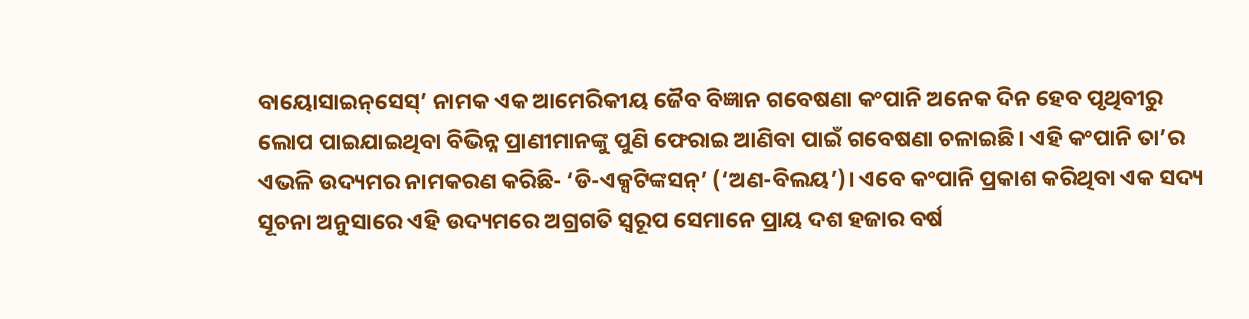ବାୟୋସାଇନ୍‌ସେସ୍’ ନାମକ ଏକ ଆମେରିକୀୟ ଜୈବ ବିଜ୍ଞାନ ଗବେଷଣା କଂପାନି ଅନେକ ଦିନ ହେବ ପୃଥିବୀରୁ ଲୋପ ପାଇଯାଇଥିବା ବିଭିନ୍ନ ପ୍ରାଣୀମାନଙ୍କୁ ପୁଣି ଫେରାଇ ଆଣିବା ପାଇଁ ଗବେଷଣା ଚଳାଇଛି। ଏହି କଂପାନି ତା’ର ଏଭଳି ଉଦ୍ୟମର ନାମକରଣ କରିଛି- ‘ଡି-ଏକ୍ସଟିଙ୍କସନ୍’ (‘ଅଣ-ବିଲୟ’)। ଏବେ କଂପାନି ପ୍ରକାଶ କରିଥିବା ଏକ ସଦ୍ୟ ସୂଚନା ଅନୁସାରେ ଏହି ଉଦ୍ୟମରେ ଅଗ୍ରଗତି ସ୍ବରୂପ ସେମାନେ ପ୍ରାୟ ଦଶ ହଜାର ବର୍ଷ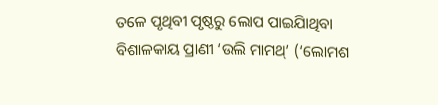ତଳେ ପୃଥିବୀ ପୃଷ୍ଠରୁ ଲୋପ ପାଇଯାିଥିବା ବିଶାଳକାୟ ପ୍ରାଣୀ ‘ଉଲି ମାମଥ୍’ (‘ଲୋମଶ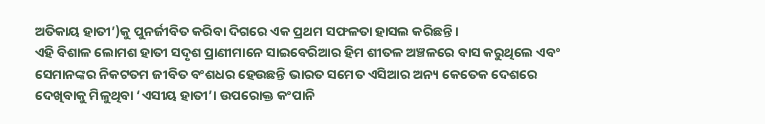ଅତିକାୟ ହାତୀ’)କୁ ପୁନର୍ଜୀବିତ କରିବା ଦିଗରେ ଏକ ପ୍ରଥମ ସଫଳତା ହାସଲ କରିଛନ୍ତି।
ଏହି ବିଶାଳ ଲୋମଶ ହାତୀ ସଦୃଶ ପ୍ରାଣୀମାନେ ସାଇବେରିଆର ହିମ ଶୀତଳ ଅଞ୍ଚଳରେ ବାସ କରୁଥିଲେ ଏବଂ ସେମାନଙ୍କର ନିକଟତମ ଜୀବିତ ବଂଶଧର ହେଉଛନ୍ତି ଭାରତ ସମେତ ଏସିଆର ଅନ୍ୟ କେତେକ ଦେଶରେ ଦେଖିବାକୁ ମିଳୁଥିବା ‘ଏସୀୟ ହାତୀ’। ଉପରୋକ୍ତ କଂପାନି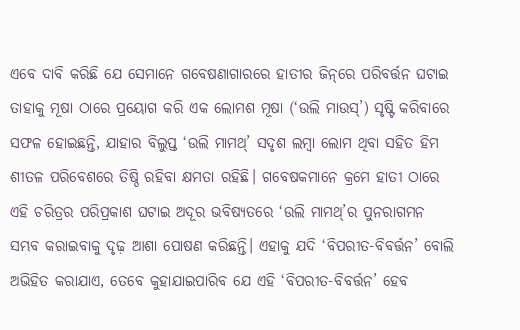ଏବେ ଦାବି କରିଛି ଯେ ସେମାନେ ଗବେଷଣାଗାରରେ ହାତୀର ଜିନ୍‌ରେ ପରିବର୍ତ୍ତନ ଘଟାଇ ତାହାକୁ ମୂଷା ଠାରେ ପ୍ରୟୋଗ କରି ଏକ ଲୋମଶ ମୂଷା (‘ଉଲି ମାଉସ୍’) ସୃଷ୍ଟି କରିବାରେ ସଫଳ ହୋଇଛନ୍ତି, ଯାହାର ବିଲୁପ୍ତ ‘ଉଲି ମାମଥ୍’ ସଦୃଶ ଲମ୍ବା ଲୋମ ଥିବା ସହିତ ହିମ ଶୀତଳ ପରିବେଶରେ ତିଷ୍ଠି ରହିବା କ୍ଷମତା ରହିଛି। ଗବେଷକମାନେ କ୍ରମେ ହାତୀ ଠାରେ ଏହି ଚରିତ୍ରର ପରିପ୍ରକାଶ ଘଟାଇ ଅଦୂର ଭବିଷ୍ୟ‌ତରେ ‘ଉଲି ମାମଥ୍’ର ପୁନରାଗମନ ସମ୍ଭବ କରାଇବାକୁ ଦୃଢ଼ ଆଶା ପୋଷଣ କରିଛନ୍ତି। ଏହାକୁ ଯଦି ‘ବିପରୀତ-ବିବର୍ତ୍ତନ’ ବୋଲି ଅଭିହିତ କରାଯାଏ, ତେବେ କୁହାଯାଇପାରିବ ଯେ ଏହି ‘ବିପରୀତ-ବିବର୍ତ୍ତନ’ ହେବ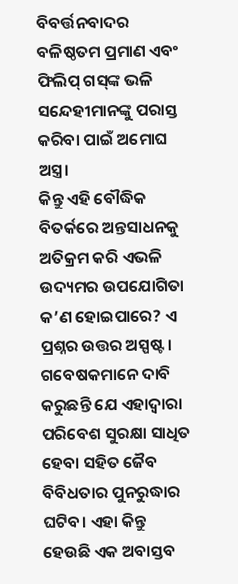ବିବର୍ତ୍ତନବାଦର ବଳିଷ୍ଠତମ ପ୍ରମାଣ ଏବଂ ଫିଲିପ୍ ଗସ୍‌ଙ୍କ ଭଳି ସନ୍ଦେହୀମାନଙ୍କୁ ପରାସ୍ତ କରିବା ପାଇଁ ଅମୋଘ ଅସ୍ତ୍ର।
କିନ୍ତୁ ଏହି ବୌଦ୍ଧିକ ବିତର୍କରେ ଅନ୍ତସାଧନକୁ ଅତିକ୍ରମ କରି ଏଭଳି ଉଦ୍ୟମର ଉପଯୋଗିତା କ’ଣ ହୋଇପାରେ? ଏ ପ୍ରଶ୍ନର ଉତ୍ତର ଅସ୍ପଷ୍ଟ। ଗବେଷକମାନେ ଦାବି କରୁଛନ୍ତି ଯେ ଏହାଦ୍ବାରା ପରିବେଶ ସୁରକ୍ଷା ସାଧିତ ହେବା ସହିତ ଜୈବ ବିବିଧତାର ପୁନରୁଦ୍ଧାର ଘଟିବ। ଏହା କିନ୍ତୁ ହେଉଛି ଏକ ଅବାସ୍ତବ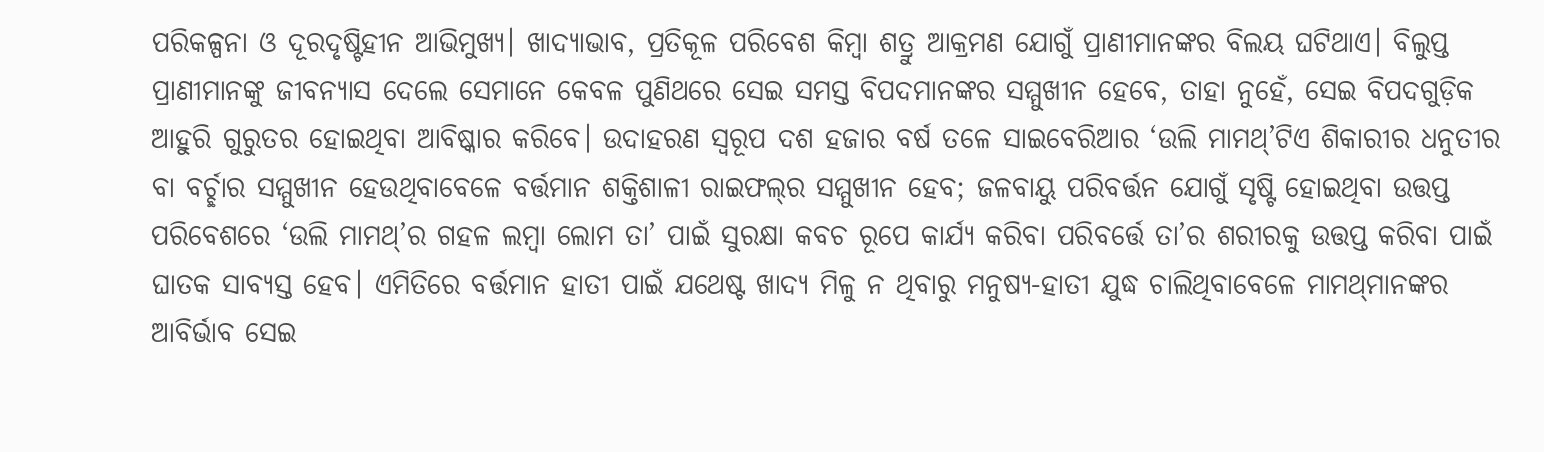ପରିକଳ୍ପନା ଓ ଦୂରଦୃଷ୍ଟିହୀନ ଆଭିମୁଖ୍ୟ। ଖାଦ୍ୟାଭାବ, ପ୍ରତିକୂଳ ପରିବେଶ କିମ୍ବା ଶତ୍ରୁ ଆକ୍ରମଣ ଯୋଗୁଁ ପ୍ରାଣୀମାନଙ୍କର ବିଲୟ ଘଟିଥାଏ। ବିଲୁପ୍ତ ପ୍ରାଣୀମାନଙ୍କୁ ଜୀବନ୍ୟାସ ଦେଲେ ସେମାନେ କେବଳ ପୁଣିଥରେ ସେଇ ସମସ୍ତ ବିପଦମାନଙ୍କର ସମ୍ମୁଖୀନ ହେବେ, ତାହା ନୁହେଁ, ସେଇ ବିପଦଗୁଡ଼ିକ ଆହୁରି ଗୁରୁତର ହୋଇଥିବା ଆବିଷ୍କାର କରିବେ। ଉଦାହରଣ ସ୍ବରୂପ ଦଶ ହଜାର ବର୍ଷ ତଳେ ସାଇବେରିଆର ‘ଉଲି ମାମଥ୍’ଟିଏ ଶିକାରୀର ଧନୁତୀର ବା ବର୍ଚ୍ଛାର ସମ୍ମୁଖୀନ ହେଉଥିବାବେଳେ ବର୍ତ୍ତମାନ ଶକ୍ତିଶାଳୀ ରାଇଫଲ୍‌ର ସମ୍ମୁଖୀନ ହେବ‌; ଜଳବାୟୁ ପରିବର୍ତ୍ତନ ଯୋଗୁଁ ସୃଷ୍ଟି ହୋଇଥିବା ଉତ୍ତପ୍ତ ପରିବେଶରେ ‘ଉଲି ମାମଥ୍’ର ଗହଳ ଲମ୍ବା ଲୋମ ତା’ ପାଇଁ ସୁରକ୍ଷା କବଚ ରୂପେ କାର୍ଯ୍ୟ କରିବା ପରିବର୍ତ୍ତେ ତା’ର ଶରୀରକୁ ଉତ୍ତପ୍ତ କରିବା ପାଇଁ ଘାତକ ସାବ୍ୟସ୍ତ ହେବ। ଏମିତିରେ ବର୍ତ୍ତମାନ ହାତୀ ପାଇଁ ଯଥେଷ୍ଟ ଖାଦ୍ୟ ମିଳୁ ନ ଥିବାରୁ ମନୁଷ୍ୟ-ହାତୀ ଯୁଦ୍ଧ ଚାଲିଥିବାବେଳେ ମାମଥ୍‌ମାନଙ୍କର ଆବିର୍ଭାବ ସେଇ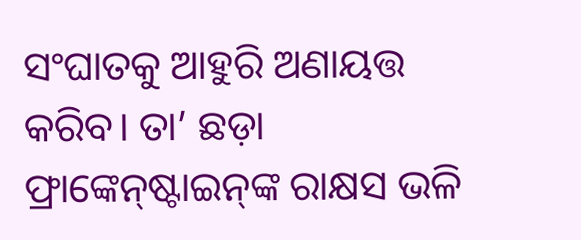ସଂଘାତକୁ ଆହୁରି ଅଣାୟତ୍ତ କରିବ। ତା’ ଛଡ଼ା ଫ୍ରାଙ୍କେନ୍‌ଷ୍ଟାଇନ୍‌ଙ୍କ ରାକ୍ଷସ ଭଳି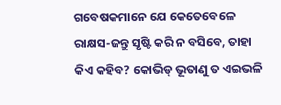ଗବେଷକମାନେ ଯେ କେତେବେଳେ ରାକ୍ଷସ-ଜନ୍ତୁ ସୃଷ୍ଟି କରି ନ ବସିବେ, ତାହା କିଏ କହିବ? କୋଭିଡ୍ ଭୂତାଣୁ ତ ଏଇଭଳି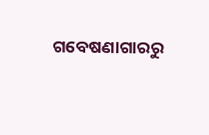ଗବେଷଣାଗାରରୁ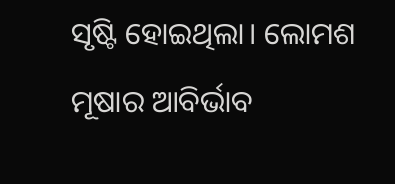ସୃଷ୍ଟି ହୋଇଥିଲା। ଲୋମଶ ମୂଷାର ଆବିର୍ଭାବ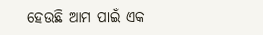ହେଉଛି ଆମ ପାଇଁ ଏକ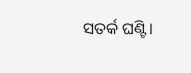ସତର୍କ ଘଣ୍ଟି।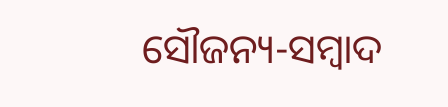ସୌଜନ୍ୟ-ସମ୍ୱାଦ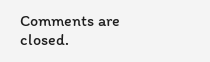Comments are closed.